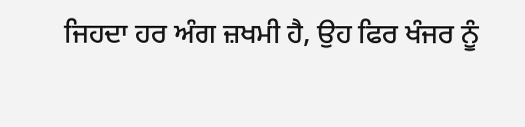ਜਿਹਦਾ ਹਰ ਅੰਗ ਜ਼ਖਮੀ ਹੈ, ਉਹ ਫਿਰ ਖੰਜਰ ਨੂੰ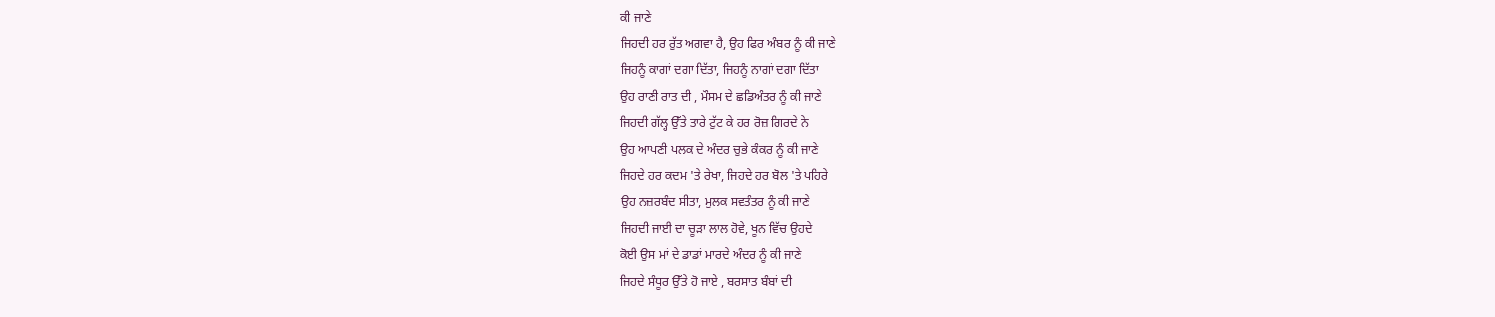ਕੀ ਜਾਣੇ
ਜਿਹਦੀ ਹਰ ਰੁੱਤ ਅਗਵਾ ਹੈ, ਉਹ ਫਿਰ ਅੰਬਰ ਨੂੰ ਕੀ ਜਾਣੇ
ਜਿਹਨੂੰ ਕਾਗਾਂ ਦਗਾ ਦਿੱਤਾ, ਜਿਹਨੂੰ ਨਾਗਾਂ ਦਗਾ ਦਿੱਤਾ
ਉਹ ਰਾਣੀ ਰਾਤ ਦੀ , ਮੌਸਮ ਦੇ ਛਡਿਅੰਤਰ ਨੂੰ ਕੀ ਜਾਣੇ
ਜਿਹਦੀ ਗੱਲ੍ਹ ਉੱਤੇ ਤਾਰੇ ਟੁੱਟ ਕੇ ਹਰ ਰੋਜ਼ ਗਿਰਦੇ ਨੇ
ਉਹ ਆਪਣੀ ਪਲਕ ਦੇ ਅੰਦਰ ਚੁਭੇ ਕੰਕਰ ਨੂੰ ਕੀ ਜਾਣੇ
ਜਿਹਦੇ ਹਰ ਕਦਮ 'ਤੇ ਰੇਖਾ, ਜਿਹਦੇ ਹਰ ਬੋਲ 'ਤੇ ਪਹਿਰੇ
ਉਹ ਨਜ਼ਰਬੰਦ ਸੀਤਾ, ਮੁਲਕ ਸਵਤੰਤਰ ਨੂੰ ਕੀ ਜਾਣੇ
ਜਿਹਦੀ ਜਾਈ ਦਾ ਚੂੜਾ ਲਾਲ ਹੋਵੇ, ਖੂਨ ਵਿੱਚ ਉਹਦੇ
ਕੋਈ ਉਸ ਮਾਂ ਦੇ ਡਾਡਾਂ ਮਾਰਦੇ ਅੰਦਰ ਨੂੰ ਕੀ ਜਾਣੇ
ਜਿਹਦੇ ਸੰਧੂਰ ਉੱਤੇ ਹੋ ਜਾਏ , ਬਰਸਾਤ ਬੰਬਾਂ ਦੀ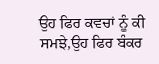ਉਹ ਫਿਰ ਕਵਚਾਂ ਨੂੰ ਕੀ ਸਮਝੇ,ਉਹ ਫਿਰ ਬੰਕਰ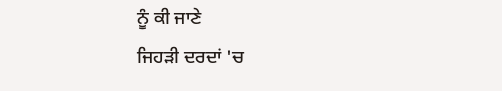ਨੂੰ ਕੀ ਜਾਣੇ
ਜਿਹੜੀ ਦਰਦਾਂ 'ਚ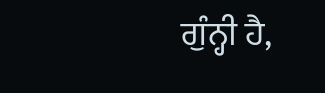ਗੁੰਨ੍ਹੀ ਹੈ,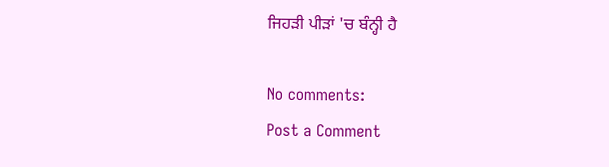ਜਿਹੜੀ ਪੀੜਾਂ 'ਚ ਬੰਨ੍ਹੀ ਹੈ

No comments:
Post a Comment